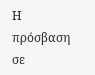Η πρόσβαση σε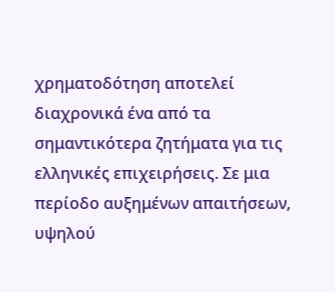χρηματοδότηση αποτελεί διαχρονικά ένα από τα σημαντικότερα ζητήματα για τις ελληνικές επιχειρήσεις. Σε μια περίοδο αυξημένων απαιτήσεων, υψηλού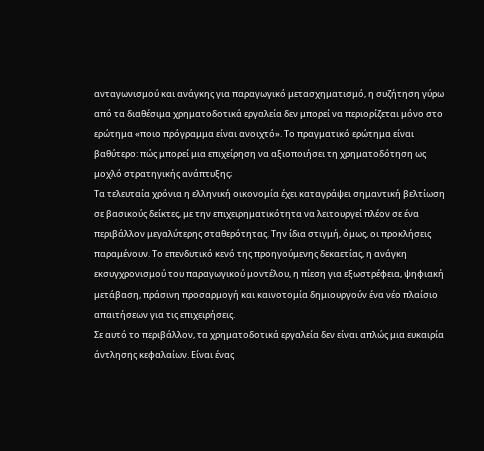ανταγωνισμού και ανάγκης για παραγωγικό μετασχηματισμό, η συζήτηση γύρω από τα διαθέσιμα χρηματοδοτικά εργαλεία δεν μπορεί να περιορίζεται μόνο στο ερώτημα «ποιο πρόγραμμα είναι ανοιχτό». Το πραγματικό ερώτημα είναι βαθύτερο: πώς μπορεί μια επιχείρηση να αξιοποιήσει τη χρηματοδότηση ως μοχλό στρατηγικής ανάπτυξης;
Τα τελευταία χρόνια η ελληνική οικονομία έχει καταγράψει σημαντική βελτίωση σε βασικούς δείκτες, με την επιχειρηματικότητα να λειτουργεί πλέον σε ένα περιβάλλον μεγαλύτερης σταθερότητας. Την ίδια στιγμή, όμως, οι προκλήσεις παραμένουν. Το επενδυτικό κενό της προηγούμενης δεκαετίας, η ανάγκη εκσυγχρονισμού του παραγωγικού μοντέλου, η πίεση για εξωστρέφεια, ψηφιακή μετάβαση, πράσινη προσαρμογή και καινοτομία δημιουργούν ένα νέο πλαίσιο απαιτήσεων για τις επιχειρήσεις.
Σε αυτό το περιβάλλον, τα χρηματοδοτικά εργαλεία δεν είναι απλώς μια ευκαιρία άντλησης κεφαλαίων. Είναι ένας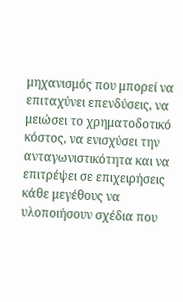μηχανισμός που μπορεί να επιταχύνει επενδύσεις, να μειώσει το χρηματοδοτικό κόστος, να ενισχύσει την ανταγωνιστικότητα και να επιτρέψει σε επιχειρήσεις κάθε μεγέθους να υλοποιήσουν σχέδια που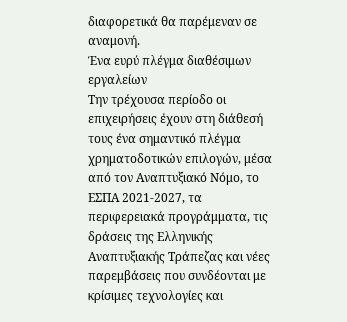διαφορετικά θα παρέμεναν σε αναμονή.
Ένα ευρύ πλέγμα διαθέσιμων εργαλείων
Την τρέχουσα περίοδο οι επιχειρήσεις έχουν στη διάθεσή τους ένα σημαντικό πλέγμα χρηματοδοτικών επιλογών, μέσα από τον Αναπτυξιακό Νόμο, το ΕΣΠΑ 2021-2027, τα περιφερειακά προγράμματα, τις δράσεις της Ελληνικής Αναπτυξιακής Τράπεζας και νέες παρεμβάσεις που συνδέονται με κρίσιμες τεχνολογίες και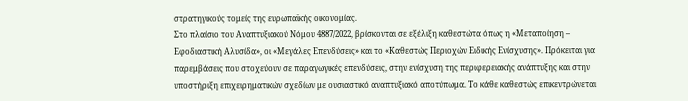στρατηγικούς τομείς της ευρωπαϊκής οικονομίας.
Στο πλαίσιο του Αναπτυξιακού Νόμου 4887/2022, βρίσκονται σε εξέλιξη καθεστώτα όπως η «Μεταποίηση – Εφοδιαστική Αλυσίδα», οι «Μεγάλες Επενδύσεις» και το «Καθεστώς Περιοχών Ειδικής Ενίσχυσης». Πρόκειται για παρεμβάσεις που στοχεύουν σε παραγωγικές επενδύσεις, στην ενίσχυση της περιφερειακής ανάπτυξης και στην υποστήριξη επιχειρηματικών σχεδίων με ουσιαστικό αναπτυξιακό αποτύπωμα. Το κάθε καθεστώς επικεντρώνεται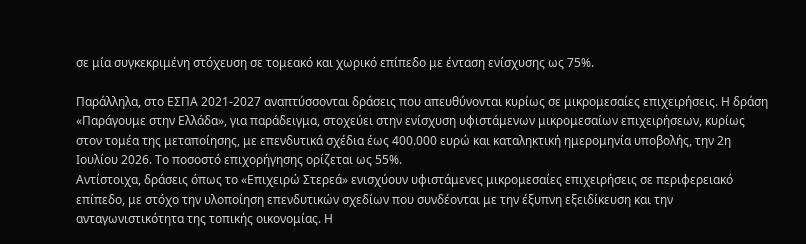σε μία συγκεκριμένη στόχευση σε τομεακό και χωρικό επίπεδο με ένταση ενίσχυσης ως 75%.

Παράλληλα, στο ΕΣΠΑ 2021-2027 αναπτύσσονται δράσεις που απευθύνονται κυρίως σε μικρομεσαίες επιχειρήσεις. Η δράση «Παράγουμε στην Ελλάδα», για παράδειγμα, στοχεύει στην ενίσχυση υφιστάμενων μικρομεσαίων επιχειρήσεων, κυρίως στον τομέα της μεταποίησης, με επενδυτικά σχέδια έως 400.000 ευρώ και καταληκτική ημερομηνία υποβολής, την 2η Ιουλίου 2026. Το ποσοστό επιχορήγησης ορίζεται ως 55%.
Αντίστοιχα, δράσεις όπως το «Επιχειρώ Στερεά» ενισχύουν υφιστάμενες μικρομεσαίες επιχειρήσεις σε περιφερειακό επίπεδο, με στόχο την υλοποίηση επενδυτικών σχεδίων που συνδέονται με την έξυπνη εξειδίκευση και την ανταγωνιστικότητα της τοπικής οικονομίας. Η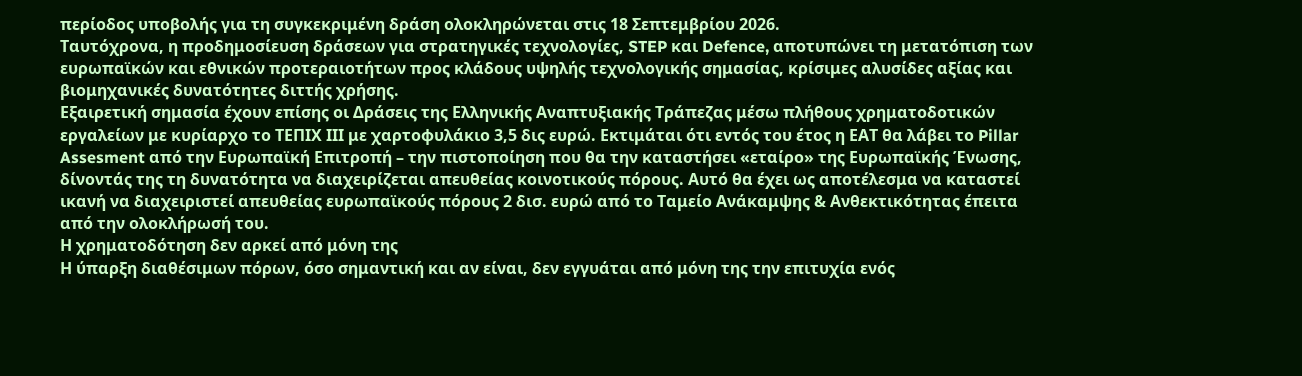περίοδος υποβολής για τη συγκεκριμένη δράση ολοκληρώνεται στις 18 Σεπτεμβρίου 2026.
Ταυτόχρονα, η προδημοσίευση δράσεων για στρατηγικές τεχνολογίες, STEP και Defence, αποτυπώνει τη μετατόπιση των ευρωπαϊκών και εθνικών προτεραιοτήτων προς κλάδους υψηλής τεχνολογικής σημασίας, κρίσιμες αλυσίδες αξίας και βιομηχανικές δυνατότητες διττής χρήσης.
Εξαιρετική σημασία έχουν επίσης οι Δράσεις της Ελληνικής Αναπτυξιακής Τράπεζας μέσω πλήθους χρηματοδοτικών εργαλείων με κυρίαρχο το ΤΕΠΙΧ ΙΙΙ με χαρτοφυλάκιο 3,5 δις ευρώ. Εκτιμάται ότι εντός του έτος η ΕΑΤ θα λάβει το Pillar Assesment από την Ευρωπαϊκή Επιτροπή – την πιστοποίηση που θα την καταστήσει «εταίρο» της Ευρωπαϊκής Ένωσης, δίνοντάς της τη δυνατότητα να διαχειρίζεται απευθείας κοινοτικούς πόρους. Αυτό θα έχει ως αποτέλεσμα να καταστεί ικανή να διαχειριστεί απευθείας ευρωπαϊκούς πόρους 2 δισ. ευρώ από το Ταμείο Ανάκαμψης & Ανθεκτικότητας έπειτα από την ολοκλήρωσή του.
Η χρηματοδότηση δεν αρκεί από μόνη της
Η ύπαρξη διαθέσιμων πόρων, όσο σημαντική και αν είναι, δεν εγγυάται από μόνη της την επιτυχία ενός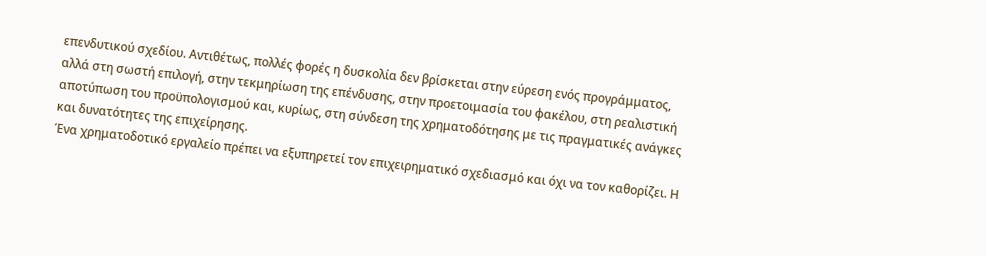επενδυτικού σχεδίου. Αντιθέτως, πολλές φορές η δυσκολία δεν βρίσκεται στην εύρεση ενός προγράμματος, αλλά στη σωστή επιλογή, στην τεκμηρίωση της επένδυσης, στην προετοιμασία του φακέλου, στη ρεαλιστική αποτύπωση του προϋπολογισμού και, κυρίως, στη σύνδεση της χρηματοδότησης με τις πραγματικές ανάγκες και δυνατότητες της επιχείρησης.
Ένα χρηματοδοτικό εργαλείο πρέπει να εξυπηρετεί τον επιχειρηματικό σχεδιασμό και όχι να τον καθορίζει. Η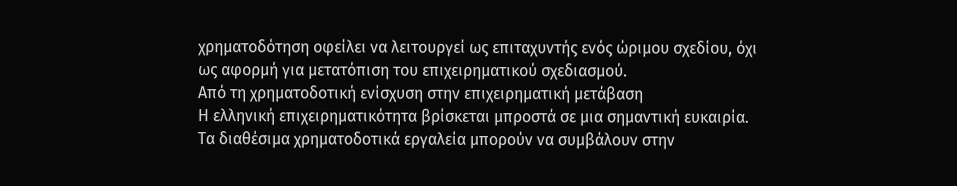χρηματοδότηση οφείλει να λειτουργεί ως επιταχυντής ενός ώριμου σχεδίου, όχι ως αφορμή για μετατόπιση του επιχειρηματικού σχεδιασμού.
Από τη χρηματοδοτική ενίσχυση στην επιχειρηματική μετάβαση
Η ελληνική επιχειρηματικότητα βρίσκεται μπροστά σε μια σημαντική ευκαιρία. Τα διαθέσιμα χρηματοδοτικά εργαλεία μπορούν να συμβάλουν στην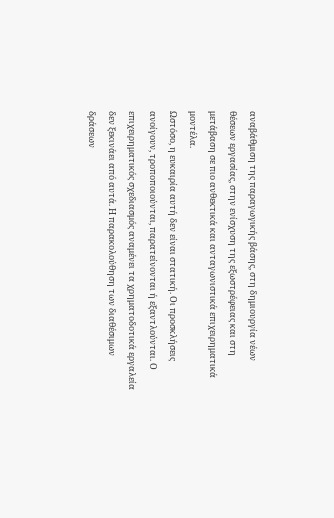αναβάθμιση της παραγωγικής βάσης, στη δημιουργία νέων θέσεων εργασίας, στην ενίσχυση της εξωστρέφειας και στη μετάβαση σε πιο ανθεκτικά και ανταγωνιστικά επιχειρηματικά μοντέλα.
Ωστόσο, η ευκαιρία αυτή δεν είναι στατική. Οι προσκλήσεις ανοίγουν, τροποποιούνται, παρατείνονται ή εξαντλούνται. Ο επιχειρηματικός σχεδιασμός αναμένει τα χρηματοδοτικά εργαλεία δεν ξεκινάει από αυτά. Η παρακολούθηση των διαθέσιμων δράσεων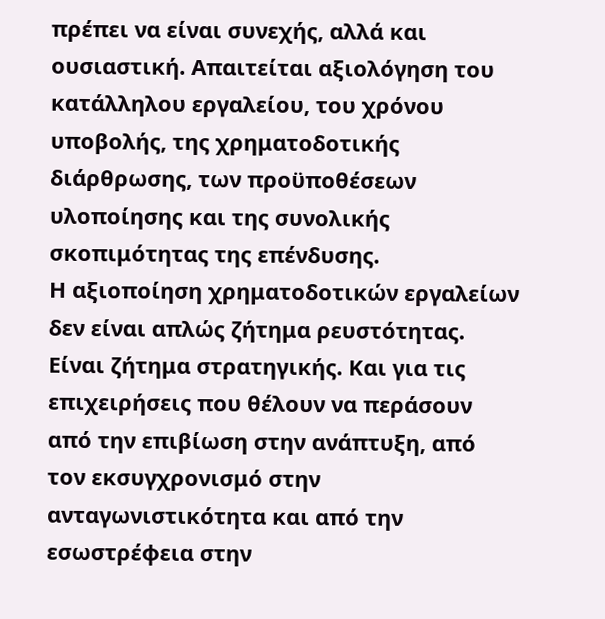πρέπει να είναι συνεχής, αλλά και ουσιαστική. Απαιτείται αξιολόγηση του κατάλληλου εργαλείου, του χρόνου υποβολής, της χρηματοδοτικής διάρθρωσης, των προϋποθέσεων υλοποίησης και της συνολικής σκοπιμότητας της επένδυσης.
Η αξιοποίηση χρηματοδοτικών εργαλείων δεν είναι απλώς ζήτημα ρευστότητας. Είναι ζήτημα στρατηγικής. Και για τις επιχειρήσεις που θέλουν να περάσουν από την επιβίωση στην ανάπτυξη, από τον εκσυγχρονισμό στην ανταγωνιστικότητα και από την εσωστρέφεια στην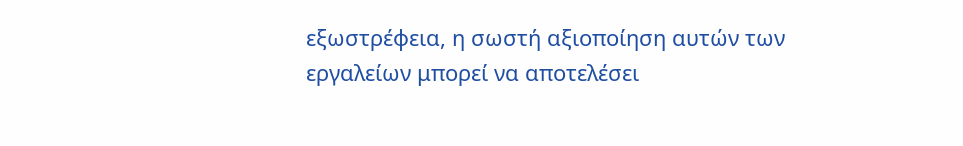εξωστρέφεια, η σωστή αξιοποίηση αυτών των εργαλείων μπορεί να αποτελέσει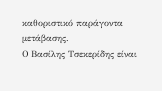καθοριστικό παράγοντα μετάβασης.
Ο Βασίλης Τσεκερίδης είναι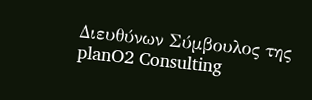Διευθύνων Σύμβουλος της planO2 Consulting